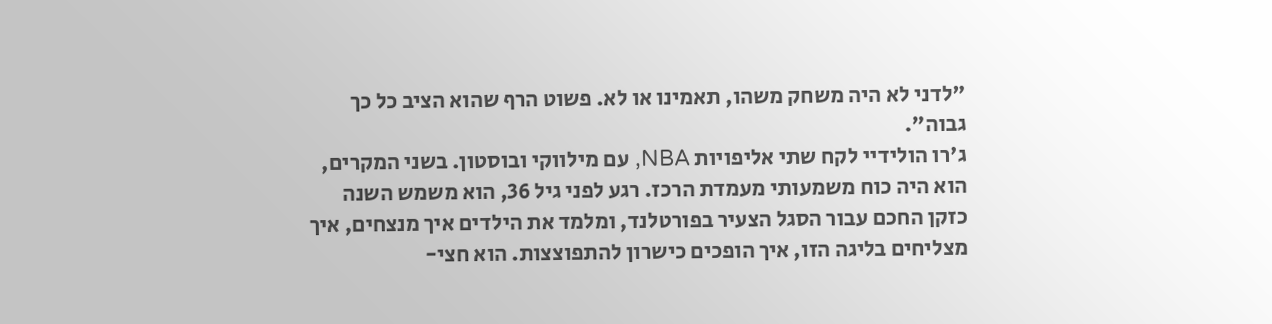"לדני לא היה משחק משהו, תאמינו או לא. פשוט הרף שהוא הציב כל כך גבוה".
ג'רו הולידיי לקח שתי אליפויות NBA, עם מילווקי ובוסטון. בשני המקרים, הוא היה כוח משמעותי מעמדת הרכז. רגע לפני גיל 36, הוא משמש השנה כזקן החכם עבור הסגל הצעיר בפורטלנד, ומלמד את הילדים איך מנצחים, איך מצליחים בליגה הזו, איך הופכים כישרון להתפוצצות. הוא חצי-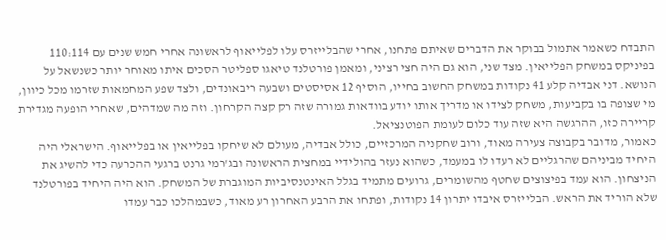התבדח כשאמר אתמול בבוקר את הדברים שאיתם פתחנו, אחרי שהבלייזרס עלו לפלייאוף לראשונה אחרי חמש שנים עם 110:114 בפיניקס במשחק הפלייאין. מצד שני, הוא גם היה חצי רציני, ומאמן פורטלנד טיאגו ספליטר הסכים איתו מאוחר יותר כשנשאל על הנושא. דני אבדיה קלע 41 נקודות במשחק החשוב בחייו, הוסיף 12 אסיסטים ושבעה ריבאונדים, ולצד שפע המחמאות שזרמו מכל כיוון, מי שצופה בו בקביעות, משחק לצידו או מדריך אותו יודע בוודאות גמורה שזה רק קצה הקרחון. וזה מה שמדהים, שאחרי הופעה מגדירת קריירה כזו, ההרגשה היא שזה עוד כלום לעומת הפוטנציאל.
כאמור, מדובר בקבוצה צעירה מאוד, ורוב שחקניה המרכזיים, כולל אבדיה, מעולם לא שיחקו בפלייאין או בפלייאוף. הישראלי היה היחיד מביניהם שהרגליים לא רעדו לו במעמד, כשהוא נעזר בהולידיי במחצית הראשונה ובג'רמי גרנט ברגעי ההכרעה כדי להשיג את הניצחון. הוא עמד בפיצוצים שחטף מהשומרים, גרועים מתמיד בגלל האינטנסיביות המוגברת של המשחק. הוא היה היחיד בפורטלנד שלא הוריד את הראש. הבלייזרס איבדו יתרון 14 נקודות, ופתחו את הרבע האחרון רע מאוד, כשבמהלכו כבר עמדו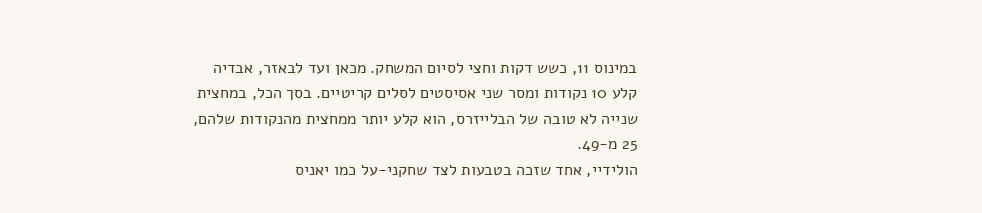במינוס 11, כשש דקות וחצי לסיום המשחק. מכאן ועד לבאזר, אבדיה קלע 10 נקודות ומסר שני אסיסטים לסלים קריטיים. בסך הכל, במחצית שנייה לא טובה של הבלייזרס, הוא קלע יותר ממחצית מהנקודות שלהם, 25 מ-49.
הולידיי, אחד שזכה בטבעות לצד שחקני-על כמו יאניס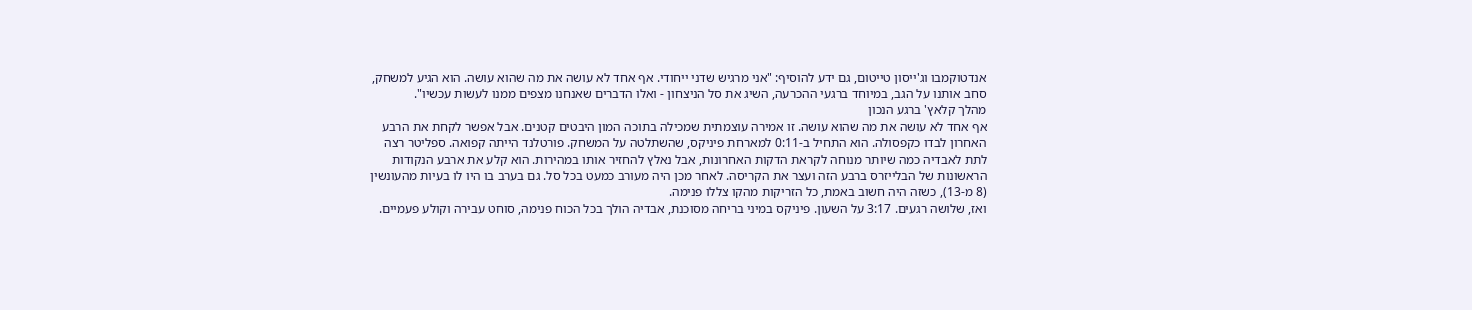אנדטוקמבו וג'ייסון טייטום, גם ידע להוסיף: "אני מרגיש שדני ייחודי. אף אחד לא עושה את מה שהוא עושה. הוא הגיע למשחק, סחב אותנו על הגב, במיוחד ברגעי ההכרעה, השיג את סל הניצחון - ואלו הדברים שאנחנו מצפים ממנו לעשות עכשיו".
מהלך קלאץ' ברגע הנכון
אף אחד לא עושה את מה שהוא עושה. זו אמירה עוצמתית שמכילה בתוכה המון היבטים קטנים. אבל אפשר לקחת את הרבע האחרון לבדו כקפסולה. הוא התחיל ב-0:11 למארחת פיניקס, שהשתלטה על המשחק. פורטלנד הייתה קפואה. ספליטר רצה לתת לאבדיה כמה שיותר מנוחה לקראת הדקות האחרונות, אבל נאלץ להחזיר אותו במהירות. הוא קלע את ארבע הנקודות הראשונות של הבלייזרס ברבע הזה ועצר את הקריסה. לאחר מכן היה מעורב כמעט בכל סל. גם בערב בו היו לו בעיות מהעונשין (8 מ-13), כשזה היה חשוב באמת, כל הזריקות מהקו צללו פנימה.
ואז, שלושה רגעים. 3:17 על השעון. פיניקס במיני בריחה מסוכנת, אבדיה הולך בכל הכוח פנימה, סוחט עבירה וקולע פעמיים.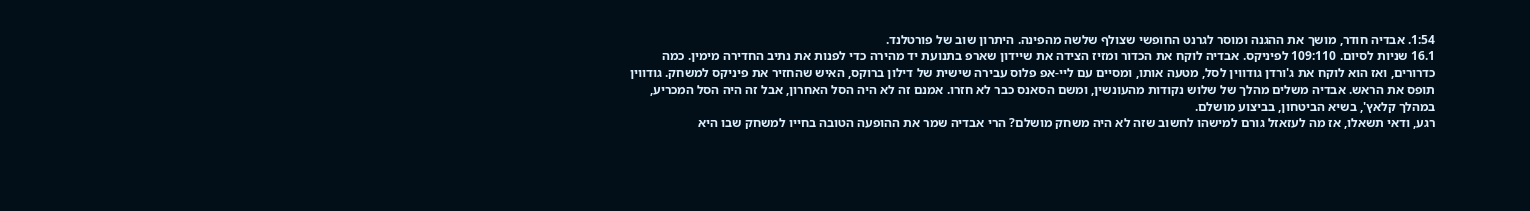1:54. אבדיה חודר, מושך את ההגנה ומוסר לגרנט החופשי שצולף שלשה מהפינה. היתרון שוב של פורטלנד.
16.1 שניות לסיום. 109:110 לפיניקס. אבדיה לוקח את הכדור ומזיז הצידה את שיידון שארפ בתנועת יד מהירה כדי לפנות את נתיב החדירה מימין. כמה כדרורים, ואז הוא לוקח את ג'ורדן גודווין לסל, מטעה אותו, ומסיים עם ליי-אפ פלוס עבירה שישית של דילון ברוקס, האיש שהחזיר את פיניקס למשחק. גודווין תופס את הראש. אבדיה משלים מהלך של שלוש נקודות מהעונשין, ומשם הסאנס כבר לא חזרו. אמנם זה לא היה הסל האחרון, אבל זה היה הסל המכריע, במהלך קלאץ', בשיא הביטחון, בביצוע מושלם.
רגע, ודאי תשאלו, אז מה לעזאזל גורם למישהו לחשוב שזה לא היה משחק מושלם? הרי אבדיה שמר את ההופעה הטובה בחייו למשחק שבו היא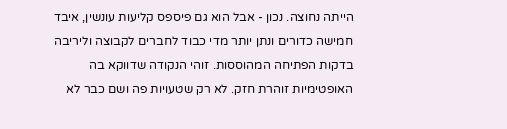הייתה נחוצה. נכון - אבל הוא גם פיספס קליעות עונשין, איבד חמישה כדורים ונתן יותר מדי כבוד לחברים לקבוצה וליריבה בדקות הפתיחה המהוססות. זוהי הנקודה שדווקא בה האופטימיות זוהרת חזק. לא רק שטעויות פה ושם כבר לא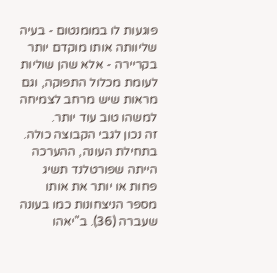פוגעות לו במומנטום - בעיה שליוותה אותו מוקדם יותר בקריירה - אלא שהן שוליות לעומת מכלול התפוקה, וגם מראות שיש מרחב לצמיחה למשהו טוב עוד יותר.
זה נכון לגבי הקבוצה כולה. בתחילת העונה, ההערכה הייתה שפורטלנד תשיג פחות או יותר את אותו מספר הניצחונות כמו בעונה שעברה (36). ב"יאהו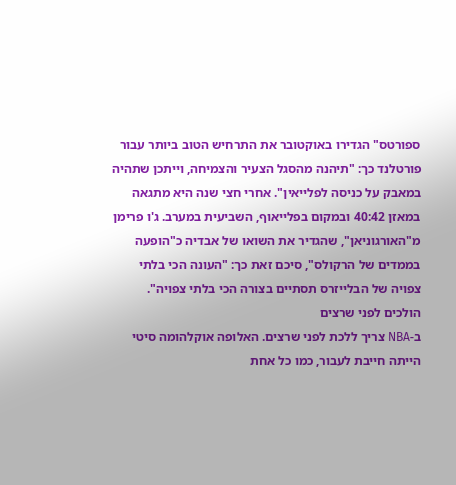ספורטס" הגדירו באוקטובר את התרחיש הטוב ביותר עבור פורטלנד כך: "תיהנה מהסגל הצעיר והצמיחה, וייתכן שתהיה במאבק על כניסה לפלייאין". אחרי חצי שנה היא מתגאה במאזן 40:42 ובמקום בפלייאוף, השביעית במערב. ג'ו פרימן מ"האורגוניאן", שהגדיר את השואו של אבדיה כ"הופעה בממדים של הרקולס", סיכם זאת כך: "העונה הכי בלתי צפויה של הבלייזרס תסתיים בצורה הכי בלתי צפויה".
הולכים לפני שרצים
ב-NBA צריך ללכת לפני שרצים. האלופה אוקלהומה סיטי הייתה חייבת לעבור, כמו כל אחת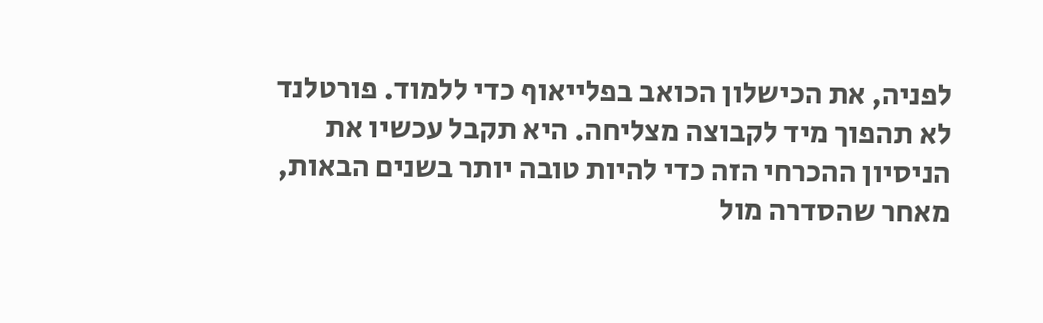לפניה, את הכישלון הכואב בפלייאוף כדי ללמוד. פורטלנד לא תהפוך מיד לקבוצה מצליחה. היא תקבל עכשיו את הניסיון ההכרחי הזה כדי להיות טובה יותר בשנים הבאות, מאחר שהסדרה מול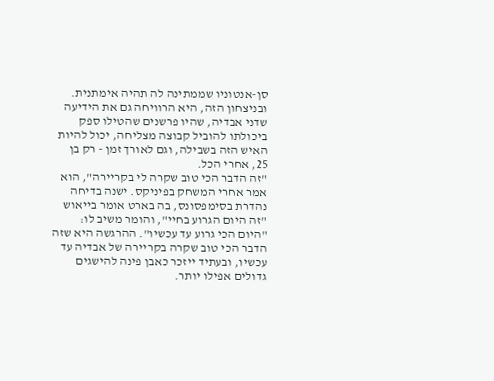סן-אנטוניו שממתינה לה תהיה אימתנית. ובניצחון הזה, היא הרוויחה גם את הידיעה שדני אבדיה, שהיו פרשנים שהטילו ספק ביכולתו להוביל קבוצה מצליחה, יכול להיות האיש הזה בשבילה, וגם לאורך זמן - רק בן 25, אחרי הכל.
"זה הדבר הכי טוב שקרה לי בקריירה", הוא אמר אחרי המשחק בפיניקס. ישנה בדיחה נהדרת בסימפסונס, בה בארט אומר בייאוש "זה היום הגרוע בחיי", והומר משיב לו: "היום הכי גרוע עד עכשיו". ההרגשה היא שזה הדבר הכי טוב שקרה בקריירה של אבדיה עד עכשיו, ובעתיד ייזכר כאבן פינה להישגים גדולים אפילו יותר.